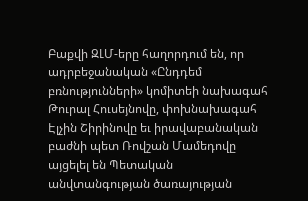Բաքվի ԶԼՄ-երը հաղորդում են, որ ադրբեջանական «Ընդդեմ բռնությունների» կոմիտեի նախագահ Թուրալ Հուսեյնովը, փոխնախագահ Էլչին Շիրինովը եւ իրավաբանական բաժնի պետ Ռովշան Մամեդովը այցելել են Պետական անվտանգության ծառայության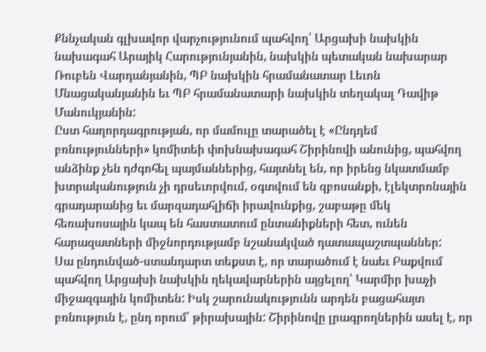Քննչական գլխավոր վարչությունում պահվող՝ Արցախի նախկին նախագահ Արայիկ Հարությունյանին, նախկին պետական նախարար Ռուբեն Վարդանյանին, ՊԲ նախկին հրամանատար Լեւոն Մնացականյանին եւ ՊԲ հրամանատարի նախկին տեղակալ Դավիթ Մանուկյանին:
Ըստ հաղորդագրության, որ մամուլը տարածել է «Ընդդեմ բռնությունների» կոմիտեի փոխնախագահ Շիրինովի անունից, պահվող անձինք չեն դժգոհել պայմաններից, հայտնել են, որ իրենց նկատմամբ խտրականություն չի դրսեւորվում, օգտվում են զբոսանքի, էլեկտրոնային գրադարանից եւ մարզադահլիճի իրավունքից, շաբաթը մեկ հեռախոսային կապ են հաստատում ընտանիքների հետ, ունեն հարազատների միջնորդությամբ նշանակված դատապաշտպաններ:
Սա ընդունված-ստանդարտ տեքստ է, որ տարածում է նաեւ Բաքվում պահվող Արցախի նախկին ղեկավարներին այցելող՝ Կարմիր խաչի միջազգային կոմիտեն: Իսկ շարունակությունն արդեն բացահայտ բռնություն է, ընդ որում՝ թիրախային: Շիրինովը լրագրողներին ասել է, որ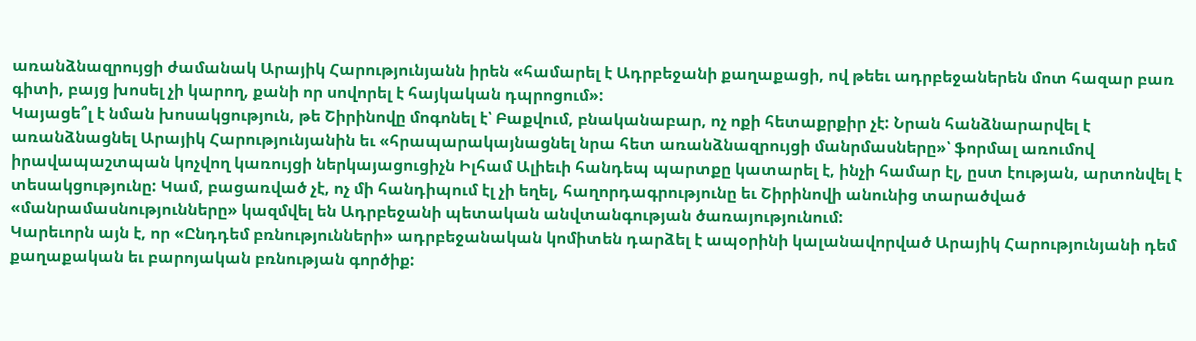առանձնազրույցի ժամանակ Արայիկ Հարությունյանն իրեն «համարել է Ադրբեջանի քաղաքացի, ով թեեւ ադրբեջաներեն մոտ հազար բառ գիտի, բայց խոսել չի կարող, քանի որ սովորել է հայկական դպրոցում»:
Կայացե՞լ է նման խոսակցություն, թե Շիրինովը մոգոնել է՝ Բաքվում, բնականաբար, ոչ ոքի հետաքրքիր չէ: Նրան հանձնարարվել է առանձնացնել Արայիկ Հարությունյանին եւ «հրապարակայնացնել նրա հետ առանձնազրույցի մանրմասները»՝ ֆորմալ առումով իրավապաշտպան կոչվող կառույցի ներկայացուցիչն Իլհամ Ալիեւի հանդեպ պարտքը կատարել է, ինչի համար էլ, ըստ էության, արտոնվել է տեսակցությունը: Կամ, բացառված չէ, ոչ մի հանդիպում էլ չի եղել, հաղորդագրությունը եւ Շիրինովի անունից տարածված «մանրամասնությունները» կազմվել են Ադրբեջանի պետական անվտանգության ծառայությունում:
Կարեւորն այն է, որ «Ընդդեմ բռնությունների» ադրբեջանական կոմիտեն դարձել է ապօրինի կալանավորված Արայիկ Հարությունյանի դեմ քաղաքական եւ բարոյական բռնության գործիք: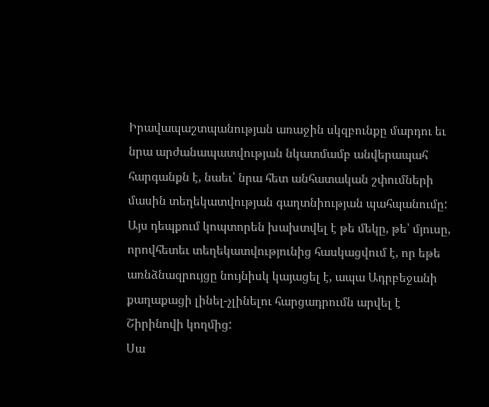Իրավապաշտպանության առաջին սկզբունքը մարդու եւ նրա արժանապատվության նկատմամբ անվերապահ հարգանքն է, նաեւ՝ նրա հետ անհատական շփումների մասին տեղեկատվության գաղտնիության պահպանումը: Այս դեպքում կոպտորեն խախտվել է թե մեկը, թե՝ մյուսը, որովհետեւ տեղեկատվությունից հասկացվում է, որ եթե առնձնազրույցը նույնիսկ կայացել է, ապա Ադրբեջանի քաղաքացի լինել-չլինելու հարցադրումն արվել է Շիրինովի կողմից:
Սա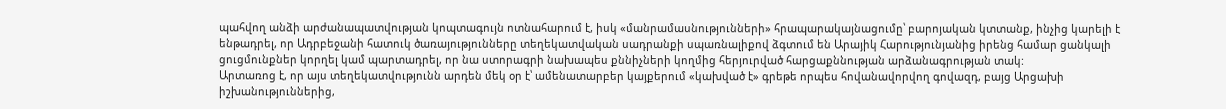պահվող անձի արժանապատվության կոպտագույն ոտնահարում է, իսկ «մանրամասնությունների» հրապարակայնացումը՝ բարոյական կտտանք, ինչից կարելի է ենթադրել, որ Ադրբեջանի հատուկ ծառայությունները տեղեկատվական սադրանքի սպառնալիքով ձգտում են Արայիկ Հարությունյանից իրենց համար ցանկալի ցուցմունքներ կորղել կամ պարտադրել, որ նա ստորագրի նախապես քննիչների կողմից հերյուրված հարցաքննության արձանագրության տակ:
Արտառոց է, որ այս տեղեկատվությունն արդեն մեկ օր է՝ ամենատարբեր կայքերում «կախված է» գրեթե որպես հովանավորվող գովազդ, բայց Արցախի իշխանություններից,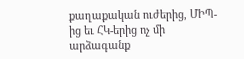քաղաքական ուժերից, ՄԻՊ-ից եւ ՀԿ-երից ոչ մի արձագանք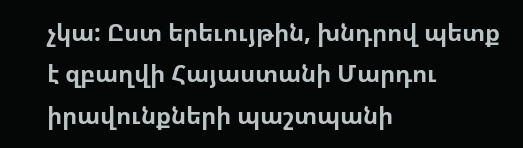չկա: Ըստ երեւույթին, խնդրով պետք է զբաղվի Հայաստանի Մարդու իրավունքների պաշտպանի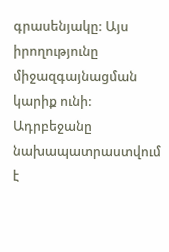գրասենյակը: Այս իրողությունը միջազգայնացման կարիք ունի: Ադրբեջանը նախապատրաստվում է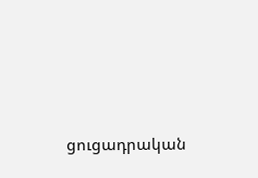ցուցադրական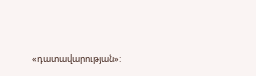«դատավարության»: